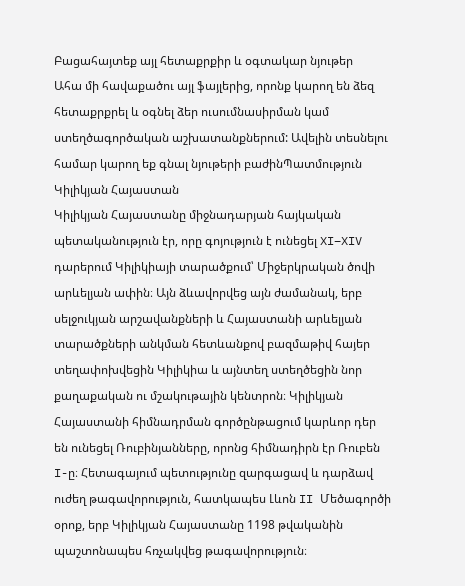Բացահայտեք այլ հետաքրքիր և օգտակար նյութեր
Ահա մի հավաքածու այլ ֆայլերից, որոնք կարող են ձեզ հետաքրքրել և օգնել ձեր ուսումնասիրման կամ ստեղծագործական աշխատանքներում: Ավելին տեսնելու համար կարող եք գնալ նյութերի բաժինՊատմություն
Կիլիկյան Հայաստան
Կիլիկյան Հայաստանը միջնադարյան հայկական պետականություն էր, որը գոյություն է ունեցել XI–XIV դարերում Կիլիկիայի տարածքում՝ Միջերկրական ծովի արևելյան ափին։ Այն ձևավորվեց այն ժամանակ, երբ սելջուկյան արշավանքների և Հայաստանի արևելյան տարածքների անկման հետևանքով բազմաթիվ հայեր տեղափոխվեցին Կիլիկիա և այնտեղ ստեղծեցին նոր քաղաքական ու մշակութային կենտրոն։ Կիլիկյան Հայաստանի հիմնադրման գործընթացում կարևոր դեր են ունեցել Ռուբինյանները, որոնց հիմնադիրն էր Ռուբեն I-ը։ Հետագայում պետությունը զարգացավ և դարձավ ուժեղ թագավորություն, հատկապես Լևոն II Մեծագործի օրոք, երբ Կիլիկյան Հայաստանը 1198 թվականին պաշտոնապես հռչակվեց թագավորություն։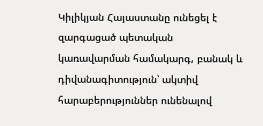Կիլիկյան Հայաստանը ունեցել է զարգացած պետական կառավարման համակարգ, բանակ և դիվանագիտություն՝ ակտիվ հարաբերություններ ունենալով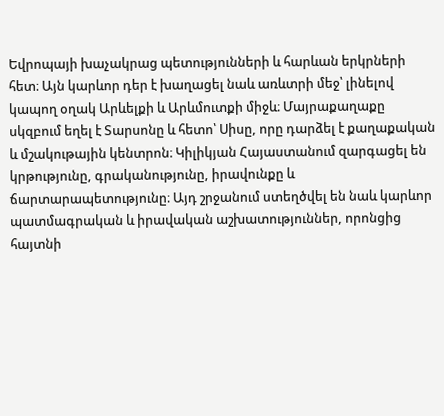Եվրոպայի խաչակրաց պետությունների և հարևան երկրների հետ։ Այն կարևոր դեր է խաղացել նաև առևտրի մեջ՝ լինելով կապող օղակ Արևելքի և Արևմուտքի միջև։ Մայրաքաղաքը սկզբում եղել է Տարսոնը և հետո՝ Սիսը, որը դարձել է քաղաքական և մշակութային կենտրոն։ Կիլիկյան Հայաստանում զարգացել են կրթությունը, գրականությունը, իրավունքը և ճարտարապետությունը։ Այդ շրջանում ստեղծվել են նաև կարևոր պատմագրական և իրավական աշխատություններ, որոնցից հայտնի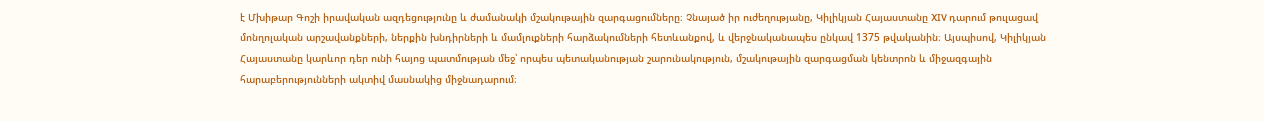է Մխիթար Գոշի իրավական ազդեցությունը և ժամանակի մշակութային զարգացումները։ Չնայած իր ուժեղությանը, Կիլիկյան Հայաստանը XIV դարում թուլացավ մոնղոլական արշավանքների, ներքին խնդիրների և մամլուքների հարձակումների հետևանքով, և վերջնականապես ընկավ 1375 թվականին։ Այսպիսով, Կիլիկյան Հայաստանը կարևոր դեր ունի հայոց պատմության մեջ՝ որպես պետականության շարունակություն, մշակութային զարգացման կենտրոն և միջազգային հարաբերությունների ակտիվ մասնակից միջնադարում։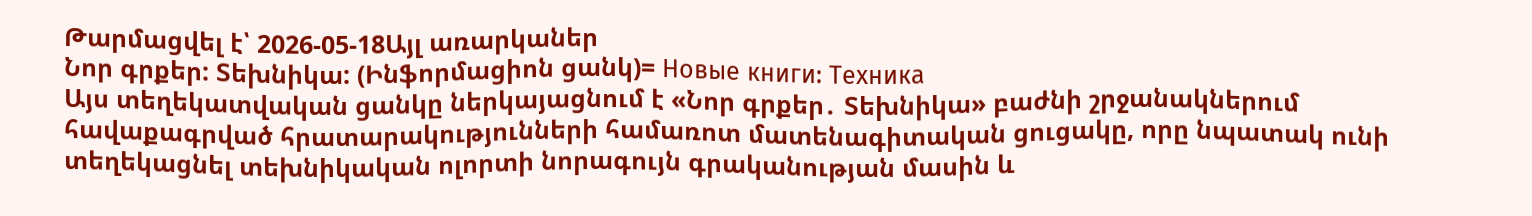Թարմացվել է՝ 2026-05-18Այլ առարկաներ
Նոր գրքեր: Տեխնիկա: (Ինֆորմացիոն ցանկ)= Новые книги: Техника
Այս տեղեկատվական ցանկը ներկայացնում է «Նոր գրքեր․ Տեխնիկա» բաժնի շրջանակներում հավաքագրված հրատարակությունների համառոտ մատենագիտական ցուցակը, որը նպատակ ունի տեղեկացնել տեխնիկական ոլորտի նորագույն գրականության մասին և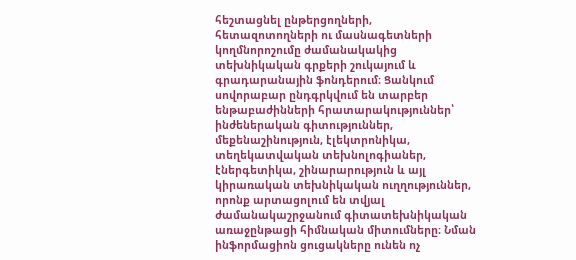հեշտացնել ընթերցողների, հետազոտողների ու մասնագետների կողմնորոշումը ժամանակակից տեխնիկական գրքերի շուկայում և գրադարանային ֆոնդերում։ Ցանկում սովորաբար ընդգրկվում են տարբեր ենթաբաժինների հրատարակություններ՝ ինժեներական գիտություններ, մեքենաշինություն, էլեկտրոնիկա, տեղեկատվական տեխնոլոգիաներ, էներգետիկա, շինարարություն և այլ կիրառական տեխնիկական ուղղություններ, որոնք արտացոլում են տվյալ ժամանակաշրջանում գիտատեխնիկական առաջընթացի հիմնական միտումները։ Նման ինֆորմացիոն ցուցակները ունեն ոչ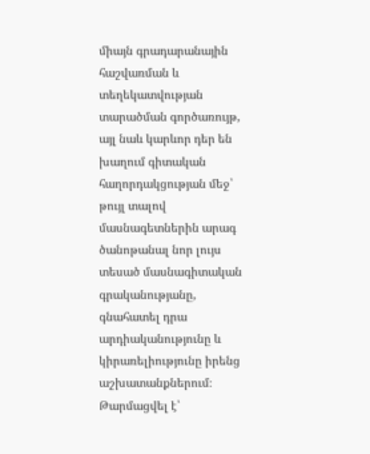միայն գրադարանային հաշվառման և տեղեկատվության տարածման գործառույթ, այլ նաև կարևոր դեր են խաղում գիտական հաղորդակցության մեջ՝ թույլ տալով մասնագետներին արագ ծանոթանալ նոր լույս տեսած մասնագիտական գրականությանը, գնահատել դրա արդիականությունը և կիրառելիությունը իրենց աշխատանքներում։
Թարմացվել է՝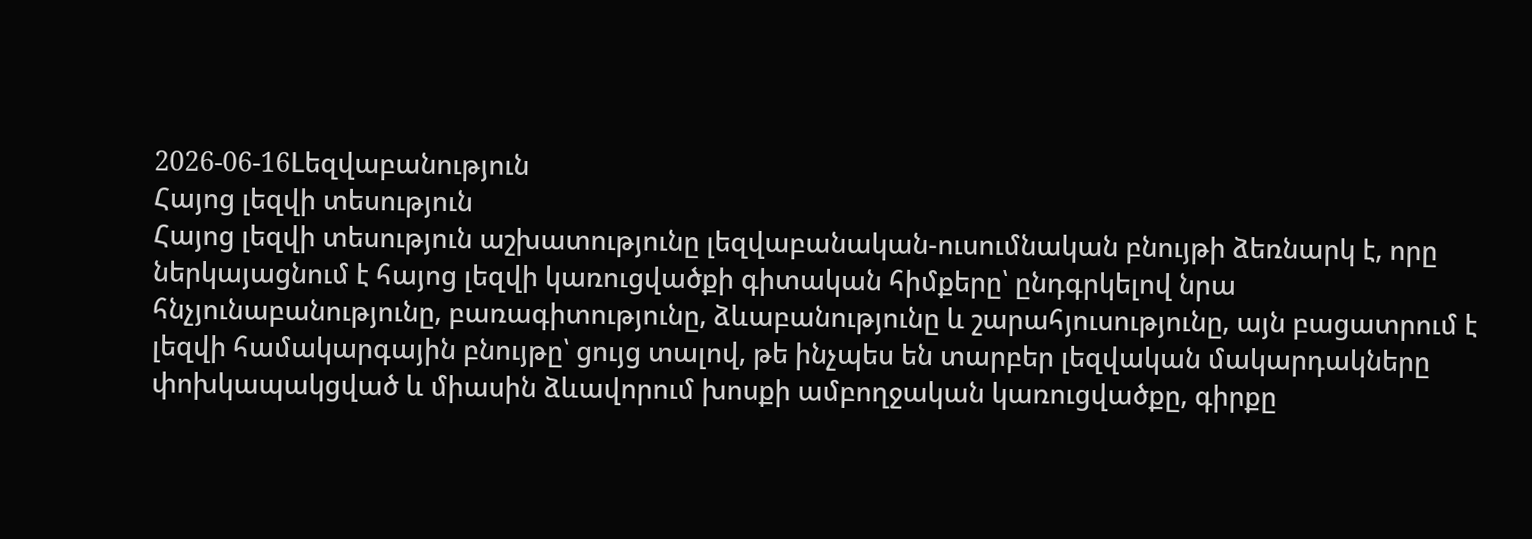2026-06-16Lեզվաբանություն
Հայոց լեզվի տեսություն
Հայոց լեզվի տեսություն աշխատությունը լեզվաբանական-ուսումնական բնույթի ձեռնարկ է, որը ներկայացնում է հայոց լեզվի կառուցվածքի գիտական հիմքերը՝ ընդգրկելով նրա հնչյունաբանությունը, բառագիտությունը, ձևաբանությունը և շարահյուսությունը, այն բացատրում է լեզվի համակարգային բնույթը՝ ցույց տալով, թե ինչպես են տարբեր լեզվական մակարդակները փոխկապակցված և միասին ձևավորում խոսքի ամբողջական կառուցվածքը, գիրքը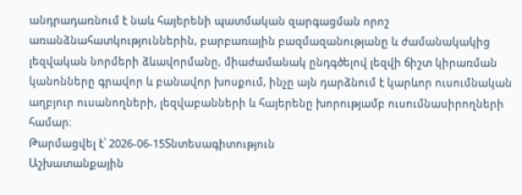անդրադառնում է նաև հայերենի պատմական զարգացման որոշ առանձնահատկություններին, բարբառային բազմազանությանը և ժամանակակից լեզվական նորմերի ձևավորմանը, միաժամանակ ընդգծելով լեզվի ճիշտ կիրառման կանոնները գրավոր և բանավոր խոսքում, ինչը այն դարձնում է կարևոր ուսումնական աղբյուր ուսանողների, լեզվաբանների և հայերենը խորությամբ ուսումնասիրողների համար։
Թարմացվել է՝ 2026-06-15Տնտեսագիտություն
Աշխատանքային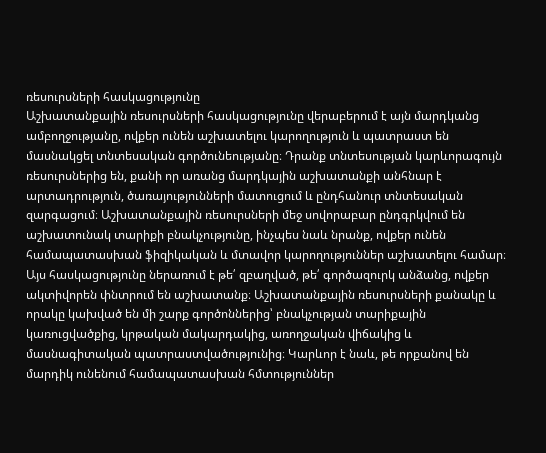ռեսուրսների հասկացությունը
Աշխատանքային ռեսուրսների հասկացությունը վերաբերում է այն մարդկանց ամբողջությանը, ովքեր ունեն աշխատելու կարողություն և պատրաստ են մասնակցել տնտեսական գործունեությանը։ Դրանք տնտեսության կարևորագույն ռեսուրսներից են, քանի որ առանց մարդկային աշխատանքի անհնար է արտադրություն, ծառայությունների մատուցում և ընդհանուր տնտեսական զարգացում։ Աշխատանքային ռեսուրսների մեջ սովորաբար ընդգրկվում են աշխատունակ տարիքի բնակչությունը, ինչպես նաև նրանք, ովքեր ունեն համապատասխան ֆիզիկական և մտավոր կարողություններ աշխատելու համար։ Այս հասկացությունը ներառում է թե՛ զբաղված, թե՛ գործազուրկ անձանց, ովքեր ակտիվորեն փնտրում են աշխատանք։ Աշխատանքային ռեսուրսների քանակը և որակը կախված են մի շարք գործոններից՝ բնակչության տարիքային կառուցվածքից, կրթական մակարդակից, առողջական վիճակից և մասնագիտական պատրաստվածությունից։ Կարևոր է նաև, թե որքանով են մարդիկ ունենում համապատասխան հմտություններ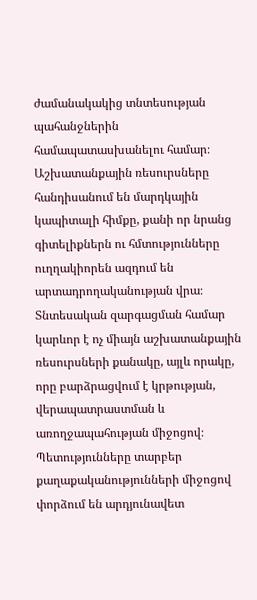ժամանակակից տնտեսության պահանջներին համապատասխանելու համար։ Աշխատանքային ռեսուրսները հանդիսանում են մարդկային կապիտալի հիմքը, քանի որ նրանց գիտելիքներն ու հմտությունները ուղղակիորեն ազդում են արտադրողականության վրա։ Տնտեսական զարգացման համար կարևոր է ոչ միայն աշխատանքային ռեսուրսների քանակը, այլև որակը, որը բարձրացվում է կրթության, վերապատրաստման և առողջապահության միջոցով։ Պետությունները տարբեր քաղաքականությունների միջոցով փորձում են արդյունավետ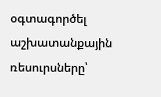օգտագործել աշխատանքային ռեսուրսները՝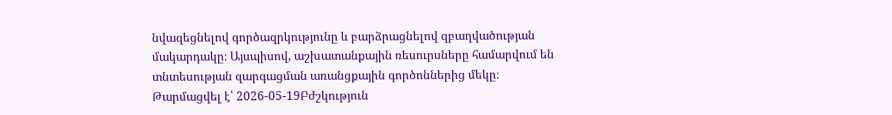նվազեցնելով գործազրկությունը և բարձրացնելով զբաղվածության մակարդակը։ Այսպիսով, աշխատանքային ռեսուրսները համարվում են տնտեսության զարգացման առանցքային գործոններից մեկը։
Թարմացվել է՝ 2026-05-19Բժշկություն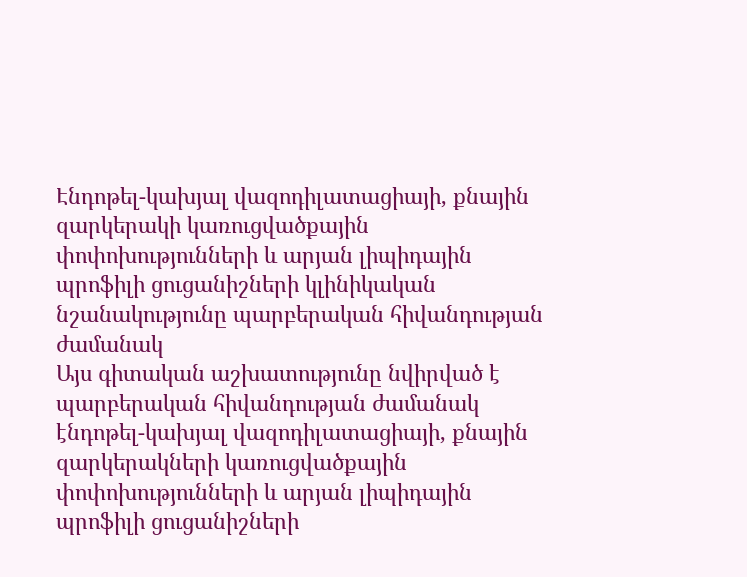Էնդոթել-կախյալ վազոդիլատացիայի, քնային զարկերակի կառուցվածքային փոփոխությունների և արյան լիպիդային պրոֆիլի ցուցանիշների կլինիկական նշանակությունը պարբերական հիվանդության ժամանակ
Այս գիտական աշխատությունը նվիրված է պարբերական հիվանդության ժամանակ էնդոթել-կախյալ վազոդիլատացիայի, քնային զարկերակների կառուցվածքային փոփոխությունների և արյան լիպիդային պրոֆիլի ցուցանիշների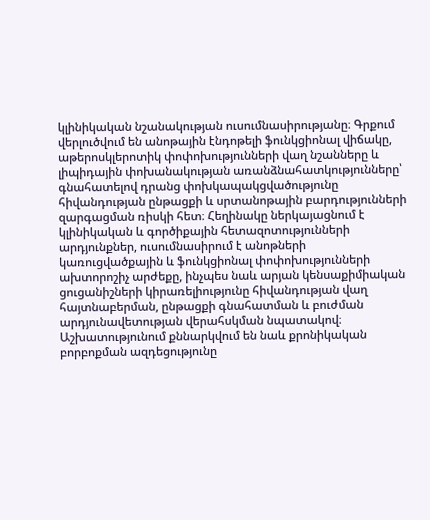կլինիկական նշանակության ուսումնասիրությանը։ Գրքում վերլուծվում են անոթային էնդոթելի ֆունկցիոնալ վիճակը, աթերոսկլերոտիկ փոփոխությունների վաղ նշանները և լիպիդային փոխանակության առանձնահատկությունները՝ գնահատելով դրանց փոխկապակցվածությունը հիվանդության ընթացքի և սրտանոթային բարդությունների զարգացման ռիսկի հետ։ Հեղինակը ներկայացնում է կլինիկական և գործիքային հետազոտությունների արդյունքներ, ուսումնասիրում է անոթների կառուցվածքային և ֆունկցիոնալ փոփոխությունների ախտորոշիչ արժեքը, ինչպես նաև արյան կենսաքիմիական ցուցանիշների կիրառելիությունը հիվանդության վաղ հայտնաբերման, ընթացքի գնահատման և բուժման արդյունավետության վերահսկման նպատակով։ Աշխատությունում քննարկվում են նաև քրոնիկական բորբոքման ազդեցությունը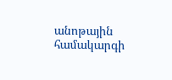անոթային համակարգի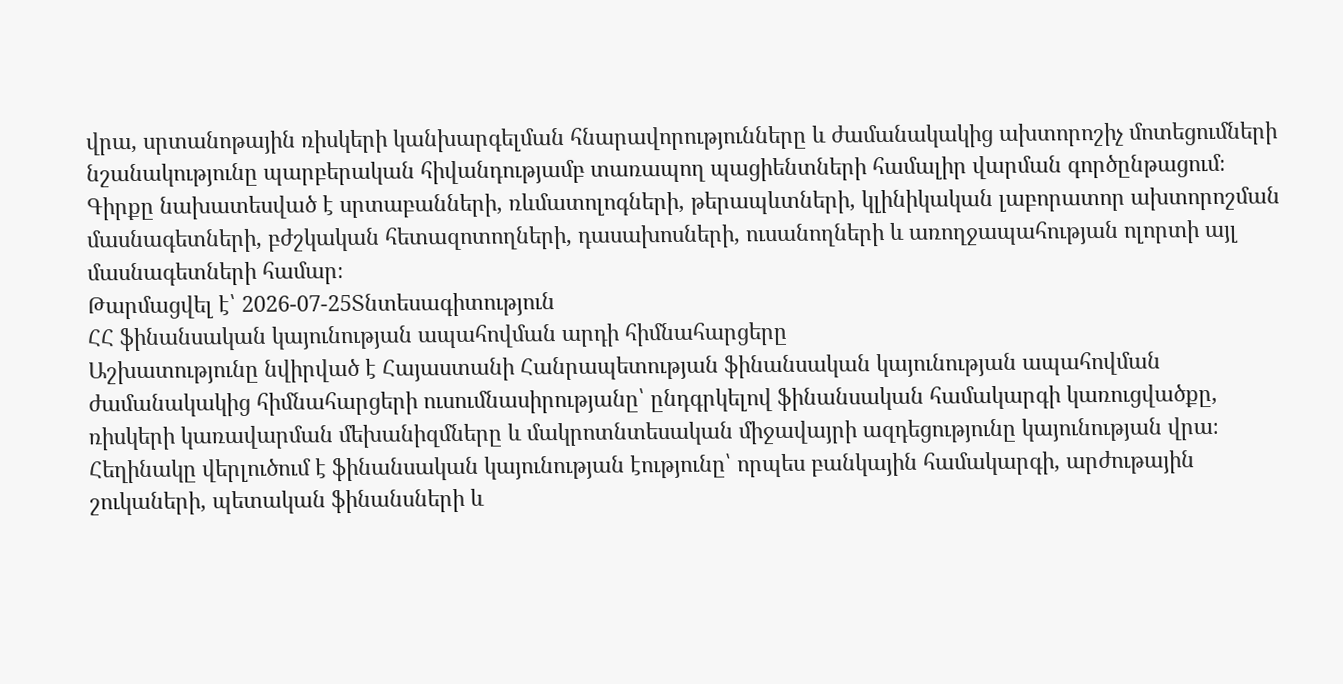վրա, սրտանոթային ռիսկերի կանխարգելման հնարավորությունները և ժամանակակից ախտորոշիչ մոտեցումների նշանակությունը պարբերական հիվանդությամբ տառապող պացիենտների համալիր վարման գործընթացում։ Գիրքը նախատեսված է սրտաբանների, ռևմատոլոգների, թերապևտների, կլինիկական լաբորատոր ախտորոշման մասնագետների, բժշկական հետազոտողների, դասախոսների, ուսանողների և առողջապահության ոլորտի այլ մասնագետների համար։
Թարմացվել է՝ 2026-07-25Տնտեսագիտություն
ՀՀ ֆինանսական կայունության ապահովման արդի հիմնահարցերը
Աշխատությունը նվիրված է Հայաստանի Հանրապետության ֆինանսական կայունության ապահովման ժամանակակից հիմնահարցերի ուսումնասիրությանը՝ ընդգրկելով ֆինանսական համակարգի կառուցվածքը, ռիսկերի կառավարման մեխանիզմները և մակրոտնտեսական միջավայրի ազդեցությունը կայունության վրա։ Հեղինակը վերլուծում է ֆինանսական կայունության էությունը՝ որպես բանկային համակարգի, արժութային շուկաների, պետական ֆինանսների և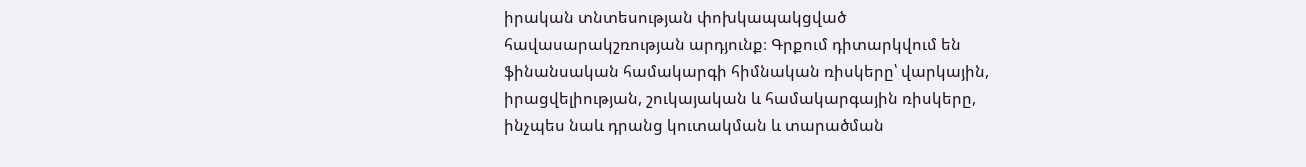իրական տնտեսության փոխկապակցված հավասարակշռության արդյունք։ Գրքում դիտարկվում են ֆինանսական համակարգի հիմնական ռիսկերը՝ վարկային, իրացվելիության, շուկայական և համակարգային ռիսկերը, ինչպես նաև դրանց կուտակման և տարածման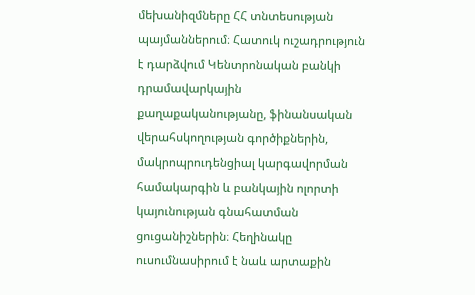մեխանիզմները ՀՀ տնտեսության պայմաններում։ Հատուկ ուշադրություն է դարձվում Կենտրոնական բանկի դրամավարկային քաղաքականությանը, ֆինանսական վերահսկողության գործիքներին, մակրոպրուդենցիալ կարգավորման համակարգին և բանկային ոլորտի կայունության գնահատման ցուցանիշներին։ Հեղինակը ուսումնասիրում է նաև արտաքին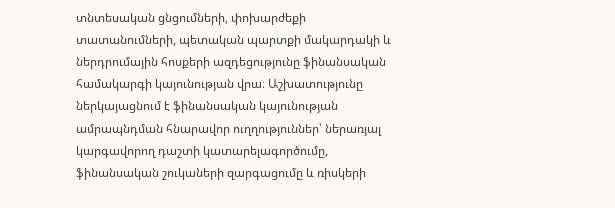տնտեսական ցնցումների, փոխարժեքի տատանումների, պետական պարտքի մակարդակի և ներդրումային հոսքերի ազդեցությունը ֆինանսական համակարգի կայունության վրա։ Աշխատությունը ներկայացնում է ֆինանսական կայունության ամրապնդման հնարավոր ուղղություններ՝ ներառյալ կարգավորող դաշտի կատարելագործումը, ֆինանսական շուկաների զարգացումը և ռիսկերի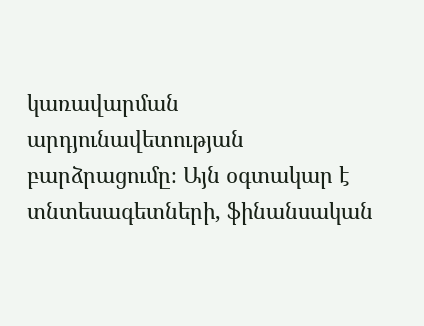կառավարման արդյունավետության բարձրացումը։ Այն օգտակար է տնտեսագետների, ֆինանսական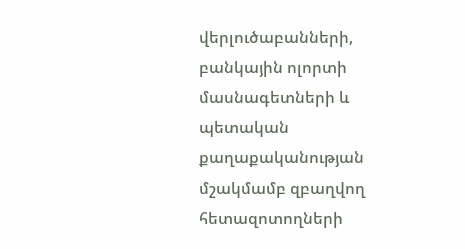վերլուծաբանների, բանկային ոլորտի մասնագետների և պետական քաղաքականության մշակմամբ զբաղվող հետազոտողների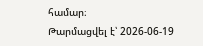համար։
Թարմացվել է՝ 2026-06-19